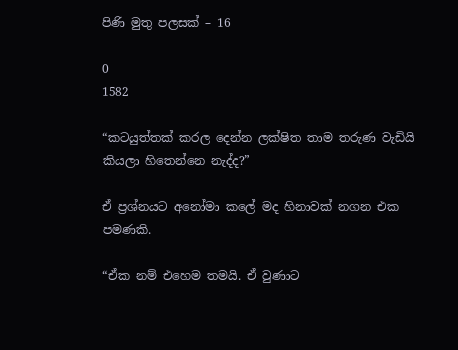පිණි මුතු පලසක් – 16

0
1582

“කටයුත්තක් කරල දෙන්න ලක්ෂිත තාම තරුණ වැඩියි කියලා හිතෙන්නෙ නැද්ද?”

ඒ ප්‍රශ්නයට අනෝමා කලේ මද හිනාවක් නගන එක පමණකි.

“ඒක නම් එහෙම තමයි. ඒ වුණාට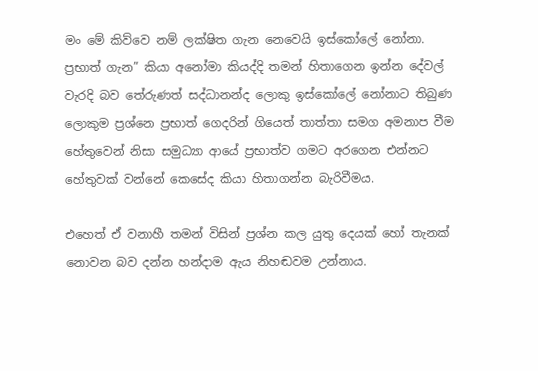මං මේ කිව්වෙ නම් ලක්ෂිත ගැන නෙවෙයි ඉස්කෝලේ නෝනා. ප්‍රභාත් ගැන” කියා අනෝමා කියද්දි තමන් හිතාගෙන ඉන්න දේවල් වැරදි බව තේරුණත් සද්ධානන්ද ලොකු ඉස්කෝලේ නෝනාට තිබුණ ලොකුම ප්‍රශ්නෙ ප්‍රභාත් ගෙදරින් ගියෙත් තාත්තා සමග අමනාප වීම හේතුවෙන් නිසා සමුධ්‍යා ආයේ ප්‍රභාත්ව ගමට අරගෙන එන්නට හේතුවක් වන්නේ කෙසේද කියා හිතාගන්න බැරිවීමය.

එහෙත් ඒ වනාහී තමන් විසින් ප්‍රශ්න කල යුතු දෙයක් හෝ තැනක් නොවන බව දන්න හන්දාම ඇය නිහඬවම උන්නාය.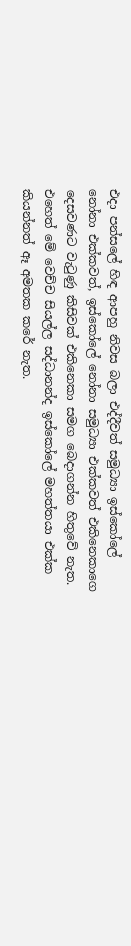එදා පන්සලේ හිඳ ආපහු නිවස බලා එද්දීවත් සමුධ්‍යා ඉස්කෝලේ නෝනා එක්කවත්, ඉස්කෝලේ නෝනා සමුධ්‍යා එක්කවත් එකිනෙකාගෙ දෙසවණට වැටුණු කිසිවක් එකිනෙකා සමග බෙදාගන්න හිතුවේ නැත. එහෙත් මේ වෙච්ච සියල්ල සද්ධානන්ද ඉස්කෝලේ මහත්තයා එක්ක කියන්නත් ඈ අමතක කරේ නැත.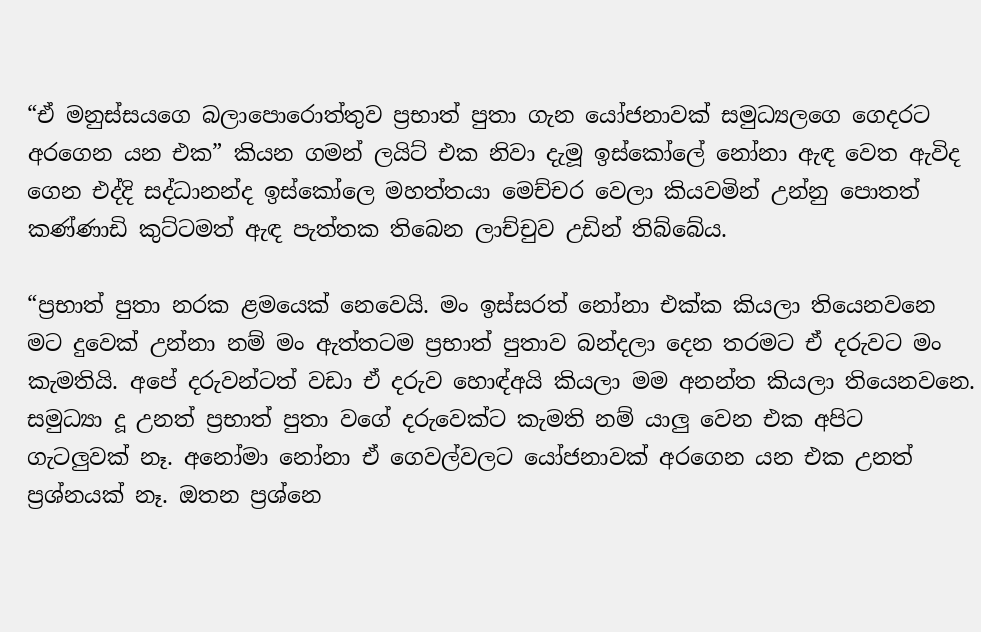“ඒ මනුස්සයගෙ බලාපොරොත්තුව ප්‍රභාත් පුතා ගැන යෝජනාවක් සමුධ්‍යලගෙ ගෙදරට අරගෙන යන එක” කියන ගමන් ලයිට් එක නිවා දැමූ ඉස්කෝලේ නෝනා ඇඳ වෙත ඇවිද ගෙන එද්දි සද්ධානන්ද ඉස්කෝලෙ මහත්තයා මෙච්චර වෙලා කියවමින් උන්නු පොතත් කණ්ණාඩි කුට්ටමත් ඇඳ පැත්තක තිබෙන ලාච්චුව උඩින් තිබ්බේය.

“ප්‍රභාත් පුතා නරක ළමයෙක් නෙවෙයි. මං ඉස්සරත් නෝනා එක්ක කියලා තියෙනවනෙ මට දුවෙක් උන්නා නම් මං ඇත්තටම ප්‍රභාත් පුතාව බන්දලා දෙන තරමට ඒ දරුවට මං කැමතියි. අපේ දරුවන්ටත් වඩා ඒ දරුව හොඳ්අයි කියලා මම අනන්ත කියලා තියෙනවනෙ. සමුධ්‍යා දූ උනත් ප්‍රභාත් පුතා වගේ දරුවෙක්ට කැමති නම් යාලු වෙන එක අපිට ගැටලුවක් නෑ. අනෝමා නෝනා ඒ ගෙවල්වලට යෝජනාවක් අරගෙන යන එක උනත් ප්‍රශ්නයක් නෑ. ඔතන ප්‍රශ්නෙ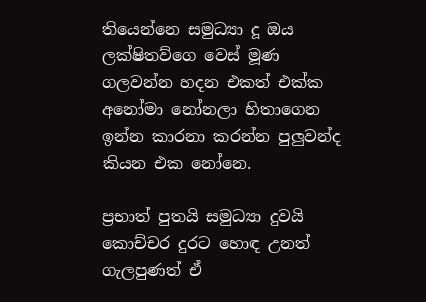තියෙන්නෙ සමුධ්‍යා දූ ඔය ලක්ෂිතව්ගෙ වෙස් මූණ ගලවන්න හදන එකත් එක්ක අනෝමා නෝනලා හිතාගෙන ඉන්න කාරනා කරන්න පුලුවන්ද කියන එක නෝනෙ.

ප්‍රභාත් පුතයි සමුධ්‍යා දුවයි කොච්චර දුරට හොඳ උනත් ගැලපුණත් ඒ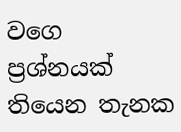වගෙ ප්‍රශ්නයක් තියෙන තැනක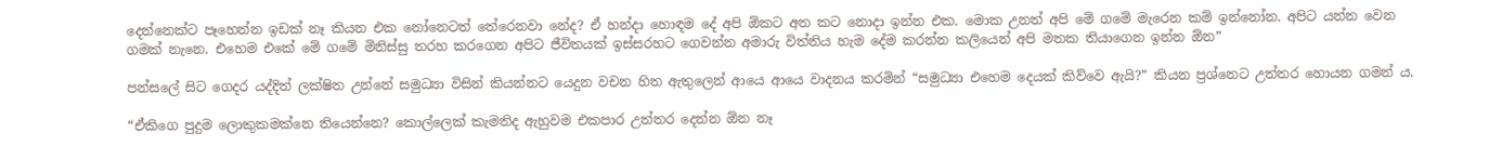දෙන්නෙක්ට පෑහෙන්න ඉඩක් නෑ කියන එක නෝනෙටත් තේරෙනවා නේද? ඒ හන්දා හොඳම දේ අපි ඕකට අත කට නොදා ඉන්න එක. මොක උනත් අපි මේ ගමේ මැරෙන කම් ඉන්නෝන. අපිට යන්න වෙන ගමක් නැනෙ. එහෙම එකේ මේ ගමේ මිනිස්සු තරහ කරගෙන අපිට ජීවිතයක් ඉස්සරහට ගෙවන්න අමාරු විත්තිය හැම දේම කරන්න කලියෙන් අපි මතක තියාගෙන ඉන්න ඕන”

පන්සලේ සිට ගෙදර යද්දිත් ලක්ෂිත උන්නේ සමුධ්‍යා විසින් කියන්නට යෙදුන වචන හිත ඇතුලෙන් ආයෙ ආයෙ වාදනය කරමින් “සමුධ්‍යා එහෙම දෙයක් කිව්වෙ ඇයි?” කියන ප්‍රශ්නෙට උත්තර හොයන ගමන් ය.

“ඒකිගෙ පුදුම ලොකුකමක්නෙ තියෙන්නෙ? කොල්ලෙක් කැමතිද ඇහුවම එකපාර උත්තර දෙන්න ඕන නෑ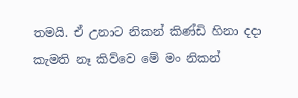තමයි. ඒ උනාට නිකන් කිණ්ඩි හිනා දදා කැමති නෑ කිව්වෙ මේ මං නිකන්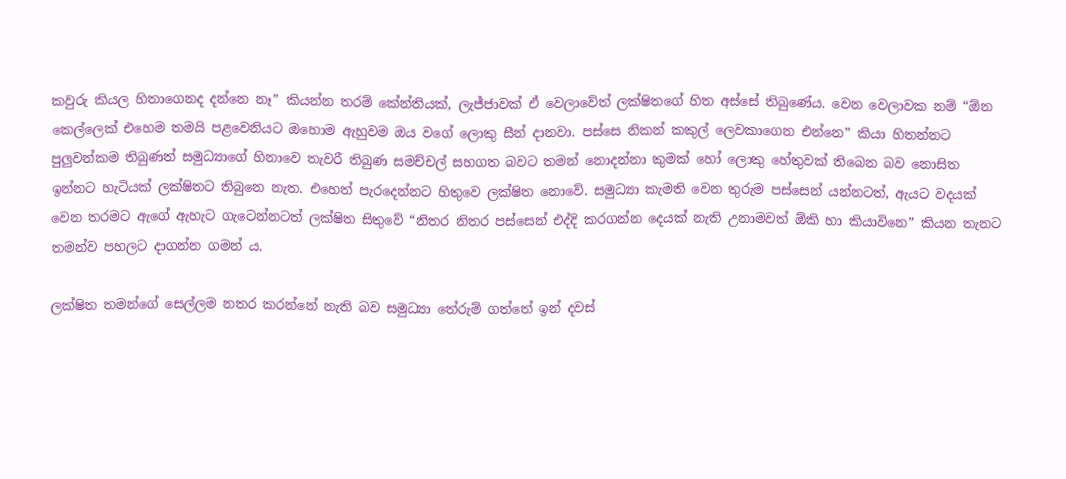කවුරු කියල හිතාගෙනද දන්නෙ නෑ” කියන්න තරම් කේන්තියක්, ලැජ්ජාවක් ඒ වෙලාවේත් ලක්ෂිතගේ හිත අස්සේ තිබුණේය. වෙන වෙලාවක නම් “ඕන කෙල්ලෙක් එහෙම තමයි පළවෙනියට ඔහොම ඇහුවම ඔය වගේ ලොකු සීන් දානවා. පස්සෙ නිකන් කකුල් ලෙවකාගෙන එන්නෙ” කියා හිතන්නට පුලුවන්කම තිබුණත් සමුධ්‍යාගේ හිනාවෙ තැවරී තිබුණ සමච්චල් සහගත බවට තමන් නොදන්නා කුමක් හෝ ලොකු හේතුවක් තිබෙන බව නොසිත ඉන්නට හැටියක් ලක්ෂිතට තිබුනෙ නැත. එහෙත් පැරදෙන්නට හිතුවෙ ලක්ෂිත නොවේ. සමුධ්‍යා කැමති වෙන තුරුම පස්සෙන් යන්නටත්, ඇයට වදයක් වෙන තරමට ඇගේ ඇහැට ගැටෙන්නටත් ලක්ෂිත සිතුවේ “නිතර නිතර පස්සෙන් එද්දි කරගන්න දෙයක් නැති උනාමවත් ඕකි හා කියාවිනෙ” කියන තැනට තමන්ව පහලට දාගන්න ගමන් ය.

ලක්ෂිත තමන්ගේ සෙල්ලම නතර කරන්නේ නැති බව සමුධ්‍යා තේරුම් ගත්තේ ඉන් දවස්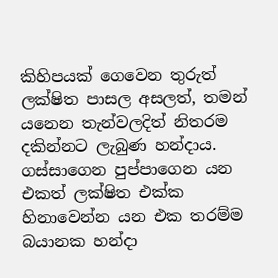කිහිපයක් ගෙවෙන තුරුත් ලක්ෂිත පාසල අසලත්, තමන් යනෙන තැන්වලදිත් නිතරම දකින්නට ලැබුණ හන්දාය. ගස්සාගෙන පුප්පාගෙන යන එකත් ලක්ෂිත එක්ක හිනාවෙන්න යන එක තරම්ම බයානක හන්දා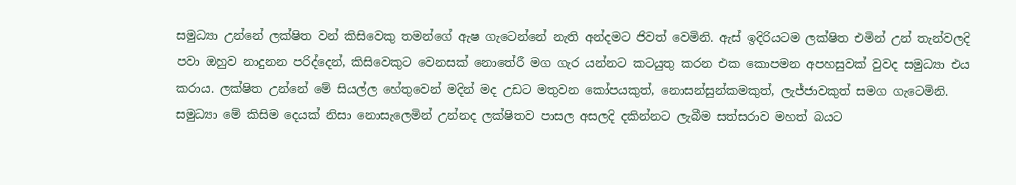සමුධ්‍යා උන්නේ ලක්ෂිත වන් කිසිවෙකු තමන්ගේ ඇෂ ගැටෙන්නේ නැති අන්දමට ජිවත් වෙමිනි. ඇස් ඉදිරියටම ලක්ෂිත එමින් උන් තැන්වලදි පවා ඔහුව නාදුනන පරිද්දෙන්, කිසිවෙකුට වෙනසක් නොතේරී මග ගැර යන්නට කටයුතු කරන එක කොපමන අපහසුවක් වුවද සමුධ්‍යා එය කරාය. ලක්ෂිත උන්නේ මේ සියල්ල හේතුවෙන් මදින් මද උඩට මතුවන කෝපයකුත්, නොසන්සුන්කමකුත්, ලැජ්ජාවකුත් සමග ගැටෙමිනි. සමුධ්‍යා මේ කිසිම දෙයක් නිසා නොසැලෙමින් උන්නද ලක්ෂිතව පාසල අසලදි දකින්නට ලැබීම සත්සරාව මහත් බයට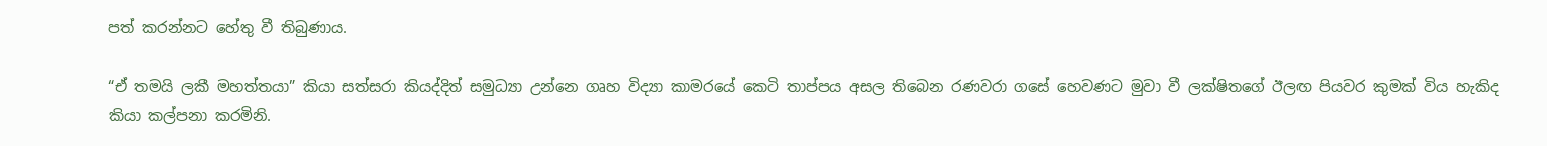පත් කරන්නට හේතු වී තිබුණාය.

“ඒ තමයි ලකී මහත්තයා” කියා සත්සරා කියද්දිත් සමුධ්‍යා උන්නෙ ගෘහ විද්‍යා කාමරයේ කෙටි තාප්පය අසල තිබෙන රණවරා ගසේ හෙවණට මුවා වී ලක්ෂිතගේ ඊලඟ පියවර කුමක් විය හැකිද කියා කල්පනා කරමිනි.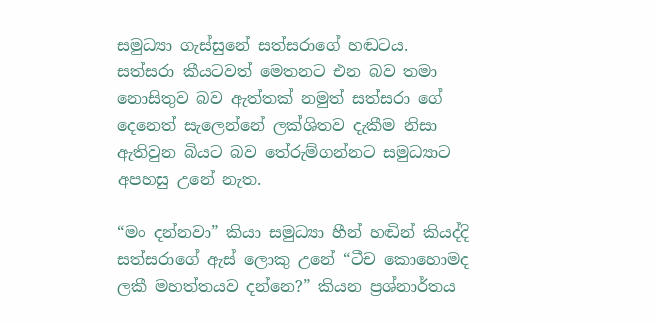සමුධ්‍යා ගැස්සුනේ සත්සරාගේ හඬටය. සත්සරා කීයටවත් මෙතනට එන බව තමා නොසිතුව බව ඇත්තක් නමුත් සත්සරා ගේ දෙනෙත් සැලෙන්නේ ලක්ශිතව දැකීම නිසා ඇතිවුන බියට බව තේරුම්ගන්නට සමුධ්‍යාට අපහසු උනේ නැත.

“මං දන්නවා” කියා සමුධ්‍යා හීන් හඬින් කියද්දි සත්සරාගේ ඇස් ලොකු උනේ “ටීච කොහොමද ලකී මහත්තයව දන්නෙ?” කියන ප්‍රශ්නාර්තය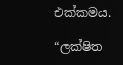එක්කමය.

“ලක්ෂිත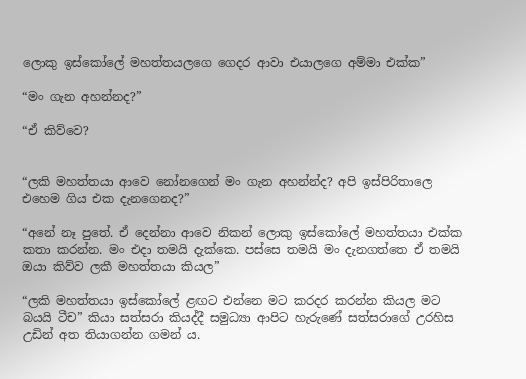ලොකු ඉස්කෝලේ මහත්තයලගෙ ගෙදර ආවා එයාලගෙ අම්මා එක්ක”

“මං ගැන අහන්නද?”

“ඒ කිව්වෙ?


“ලකි මහත්තයා ආවෙ නෝනගෙන් මං ගැන අහන්න්ද? අපි ඉස්පිරිතාලෙ එහෙම ගිය එක දැනගෙනද?”

“අනේ නෑ පුතේ. ඒ දෙන්නා ආවෙ නිකන් ලොකු ඉස්කෝලේ මහත්තයා එක්ක කතා කරන්න. මං එදා තමයි දැක්කෙ. පස්සෙ තමයි මං දැනගත්තෙ ඒ තමයි ඔයා කිව්ව ලකී මහත්තයා කියල”

“ලකි මහත්තයා ඉස්කෝලේ ළඟට එන්නෙ මට කරදර කරන්න කියල මට බයයි ටීච” කියා සත්සරා කියද්දී සමුධ්‍යා ආපිට හැරුණේ සත්සරාගේ උරහිස උඩින් අත තියාගන්න ගමන් ය.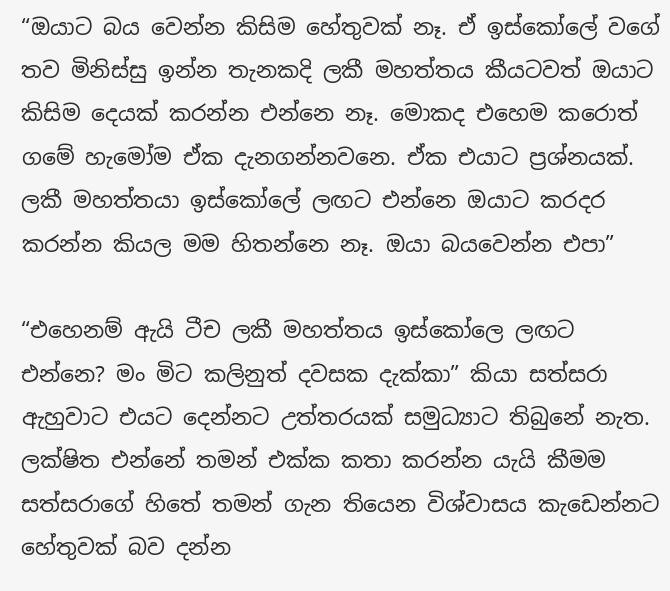“ඔයාට බය වෙන්න කිසිම හේතුවක් නෑ. ඒ ඉස්කෝලේ වගේ තව මිනිස්සු ඉන්න තැනකදි ලකී මහත්තය කීයටවත් ඔයාට කිසිම දෙයක් කරන්න එන්නෙ නෑ. මොකද එහෙම කරොත් ගමේ හැමෝම ඒක දැනගන්නවනෙ. ඒක එයාට ප්‍රශ්නයක්. ලකී මහත්තයා ඉස්කෝලේ ලඟට එන්නෙ ඔයාට කරදර කරන්න කියල මම හිතන්නෙ නෑ. ඔයා බයවෙන්න එපා”

“එහෙනම් ඇයි ටීච ලකී මහත්තය ඉස්කෝලෙ ලඟට එන්නෙ? මං මිට කලිනුත් දවසක දැක්කා” කියා සත්සරා ඇහුවාට එයට දෙන්නට උත්තරයක් සමුධ්‍යාට තිබුනේ නැත. ලක්ෂිත එන්නේ තමන් එක්ක කතා කරන්න යැයි කීමම සත්සරාගේ හිතේ තමන් ගැන තියෙන විශ්වාසය කැඩෙන්නට හේතුවක් බව දන්න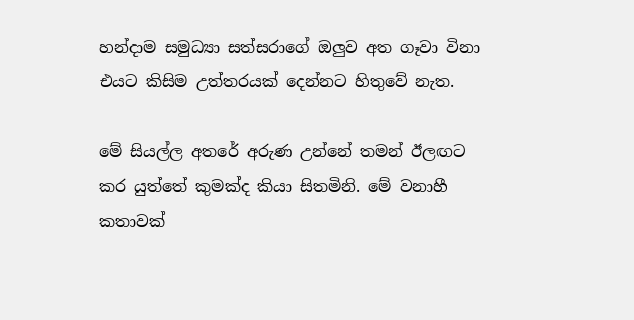හන්දාම සමුධ්‍යා සත්සරාගේ ඔලුව අත ගෑවා විනා එයට කිසිම උත්තරයක් දෙන්නට හිතුවේ නැත.

මේ සියල්ල අතරේ අරුණ උන්නේ තමන් ඊලඟට කර යුත්තේ කුමක්ද කියා සිතමිනි. මේ වනාහී කතාවක්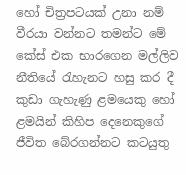හෝ චිත්‍රපටයක් උනා නම් වීරයා වන්නට තමන්ට මේ කේස් එක භාරගෙන මල්ලිව නීතියේ රැහැනට හසු කර දී කුඩා ගැහැණු ළමයෙකු හෝ ළමයින් කිහිප දෙනෙකුගේ ජීවිත බේරගන්නට කටයුතු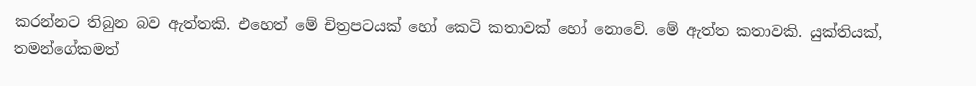කරන්නට තිබුන බව ඇත්තකි. එහෙත් මේ චිත්‍රපටයක් හෝ කෙටි කතාවක් හෝ නොවේ. මේ ඇත්ත කතාවකි. යුක්තියක්, තමන්ගේකමත්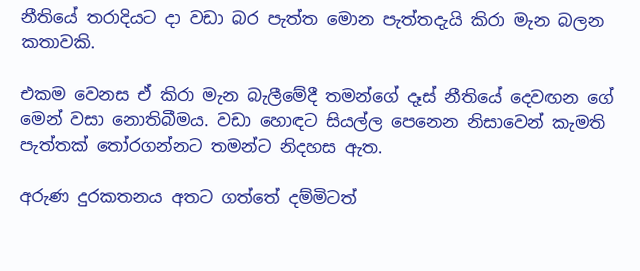නීතියේ තරාදියට දා වඩා බර පැත්ත මොන පැත්තදැයි කිරා මැන බලන කතාවකි.

එකම වෙනස ඒ කිරා මැන බැලීමේදී තමන්ගේ දෑස් නීතියේ දෙවඟන ගේ මෙන් වසා නොතිබීමය. වඩා හොඳට සියල්ල පෙනෙන නිසාවෙන් කැමති පැත්තක් තෝරගන්නට තමන්ට නිදහස ඇත.

අරුණ දුරකතනය අතට ගත්තේ දම්මිටත්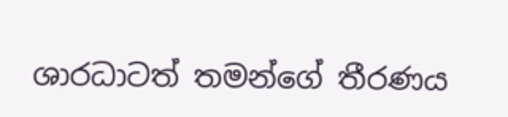ශාරධාටත් තමන්ගේ තීරණය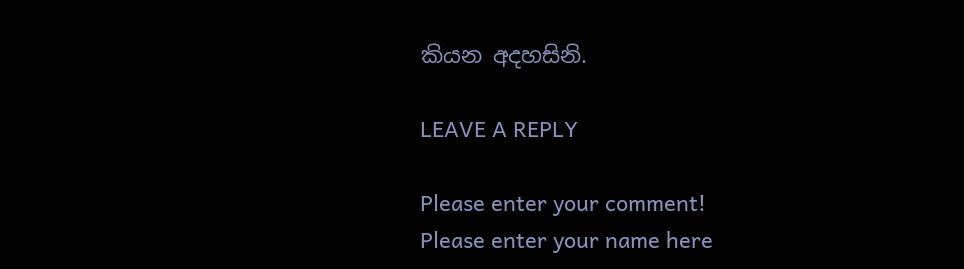කියන අදහසිනි.

LEAVE A REPLY

Please enter your comment!
Please enter your name here